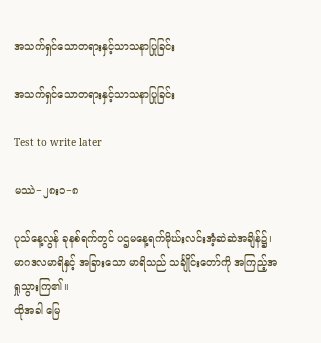အသက်ရှင်သောတရားနှင့်သာသနာပြုခြင်း

အသက်ရှင်သောတရားနှင့်သာသနာပြုခြင်း

Test to write later

မဿဲ−၂၈း၁−၈

ပုသ်နေ့လွန် ခုနစ်ရက်တွင် ပဌမနေ့ရက်မိုဃ်းလင်းအံ့ဆဲဆဲအချိန်၌၊ မာဂဒလမာရိနှင့် အခြားသော မာရိသည် သင်္ချိုင်းတော်ကို အကြည့်အရှုသွားကြ၏။
ထိုအခါ မြေ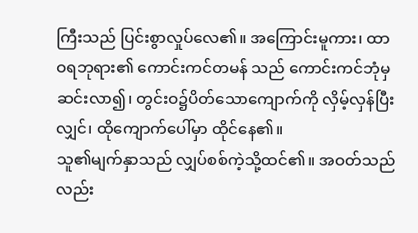ကြီးသည် ပြင်းစွာလှုပ်လေ၏။ အကြောင်းမူကား၊ ထာဝရဘုရား၏ ကောင်းကင်တမန် သည် ကောင်းကင်ဘုံမှ ဆင်းလာ၍၊ တွင်းဝ၌ပိတ်သောကျောက်ကို လှိမ့်လှန်ပြီးလျှင်၊ ထိုကျောက်ပေါ်မှာ ထိုင်နေ၏။
သူ၏မျက်နှာသည် လျှပ်စစ်ကဲ့သို့ထင်၏။ အဝတ်သည်လည်း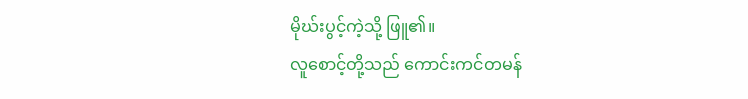မိုဃ်းပွင့်ကဲ့သို့ ဖြူ၏။
လူစောင့်တို့သည် ကောင်းကင်တမန်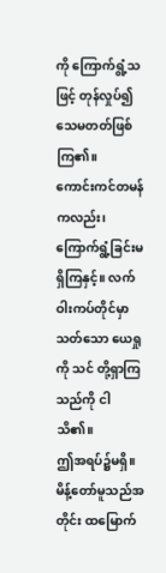ကို ကြောက်ရွံ့သဖြင့် တုန်လှုပ်၍ သေမတတ်ဖြစ်ကြ၏။
ကောင်းကင်တမန်ကလည်း၊ ကြောက်ရွံ့ခြင်းမရှိကြနှင့်။ လက်ဝါးကပ်တိုင်မှာသတ်သော ယေရှုကို သင် တို့ရှာကြသည်ကို ငါသိ၏။
ဤအရပ်၌မရှိ။ မိန့်တော်မူသည်အတိုင်း ထမြောက်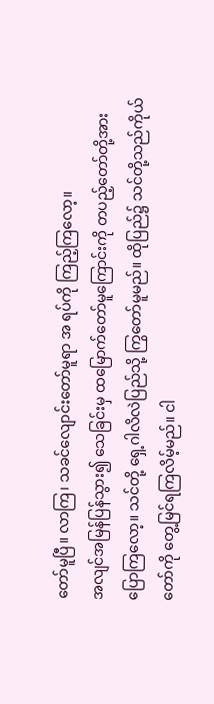တော်မူပြီ။ လာကြ၊ သခင်လျောင်းတော်မူရာ အ ရပ်ကို ကြည့်ကြလော့။
အလျင်အမြန်ပြန်သွား၍ သေခြင်းမှ ထမြောက်တော်မူကြောင်းကို တပည့်တော်တို့အားပြောကြလော့။ သင်တို့ ရှေ့ဂါလိလဲပြည်သို့ ကြွတော်မူမည်။ ထိုပြည်၌ သင်တို့သည်ကိုယ်တော်ကို တွေ့မြင်ရကြလိမ့်မည်။ ငါ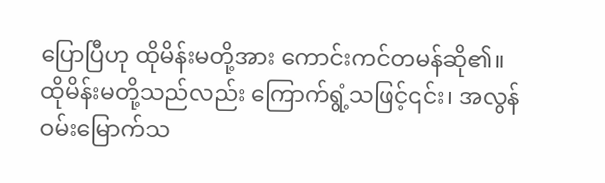ပြောပြီဟု ထိုမိန်းမတို့အား ကောင်းကင်တမန်ဆို၏။
ထိုမိန်းမတို့သည်လည်း ကြောက်ရွံ့သဖြင့်၎င်း၊ အလွန်ဝမ်းမြောက်သ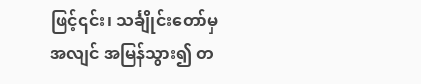ဖြင့်၎င်း၊ သင်္ချိုင်းတော်မှ အလျင် အမြန်သွား၍ တ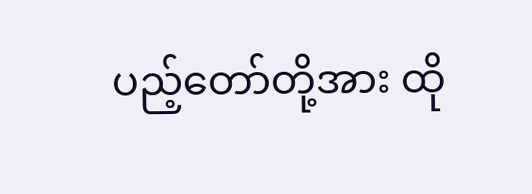ပည့်တော်တို့အား ထို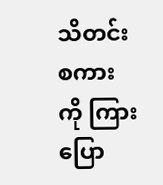သိတင်းစကားကို ကြားပြော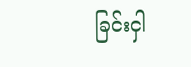ခြင်းငှါ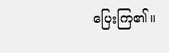ပြေးကြ၏။